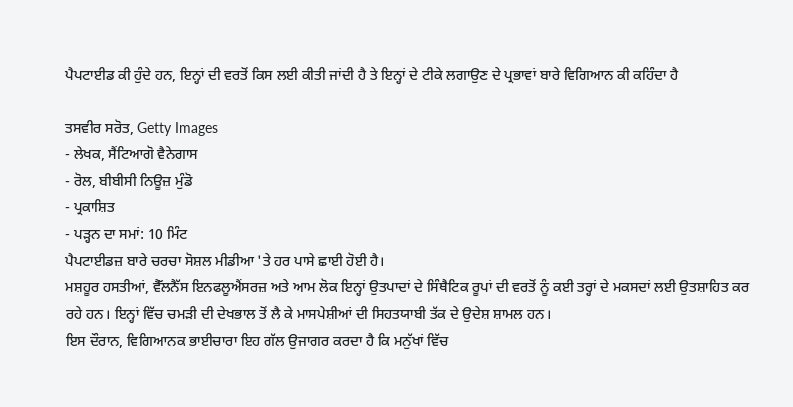ਪੈਪਟਾਈਡ ਕੀ ਹੁੰਦੇ ਹਨ, ਇਨ੍ਹਾਂ ਦੀ ਵਰਤੋਂ ਕਿਸ ਲਈ ਕੀਤੀ ਜਾਂਦੀ ਹੈ ਤੇ ਇਨ੍ਹਾਂ ਦੇ ਟੀਕੇ ਲਗਾਉਣ ਦੇ ਪ੍ਰਭਾਵਾਂ ਬਾਰੇ ਵਿਗਿਆਨ ਕੀ ਕਹਿੰਦਾ ਹੈ

ਤਸਵੀਰ ਸਰੋਤ, Getty Images
- ਲੇਖਕ, ਸੈਂਟਿਆਗੋ ਵੈਨੇਗਾਸ
- ਰੋਲ, ਬੀਬੀਸੀ ਨਿਊਜ਼ ਮੁੰਡੋ
- ਪ੍ਰਕਾਸ਼ਿਤ
- ਪੜ੍ਹਨ ਦਾ ਸਮਾਂ: 10 ਮਿੰਟ
ਪੈਪਟਾਈਡਜ਼ ਬਾਰੇ ਚਰਚਾ ਸੋਸ਼ਲ ਮੀਡੀਆ 'ਤੇ ਹਰ ਪਾਸੇ ਛਾਈ ਹੋਈ ਹੈ।
ਮਸ਼ਹੂਰ ਹਸਤੀਆਂ, ਵੈੱਲਨੈੱਸ ਇਨਫਲੂਐਂਸਰਜ਼ ਅਤੇ ਆਮ ਲੋਕ ਇਨ੍ਹਾਂ ਉਤਪਾਦਾਂ ਦੇ ਸਿੰਥੈਟਿਕ ਰੂਪਾਂ ਦੀ ਵਰਤੋਂ ਨੂੰ ਕਈ ਤਰ੍ਹਾਂ ਦੇ ਮਕਸਦਾਂ ਲਈ ਉਤਸ਼ਾਹਿਤ ਕਰ ਰਹੇ ਹਨ। ਇਨ੍ਹਾਂ ਵਿੱਚ ਚਮੜੀ ਦੀ ਦੇਖਭਾਲ ਤੋਂ ਲੈ ਕੇ ਮਾਸਪੇਸ਼ੀਆਂ ਦੀ ਸਿਹਤਯਾਬੀ ਤੱਕ ਦੇ ਉਦੇਸ਼ ਸ਼ਾਮਲ ਹਨ।
ਇਸ ਦੌਰਾਨ, ਵਿਗਿਆਨਕ ਭਾਈਚਾਰਾ ਇਹ ਗੱਲ ਉਜਾਗਰ ਕਰਦਾ ਹੈ ਕਿ ਮਨੁੱਖਾਂ ਵਿੱਚ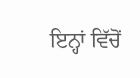ਇਨ੍ਹਾਂ ਵਿੱਚੋਂ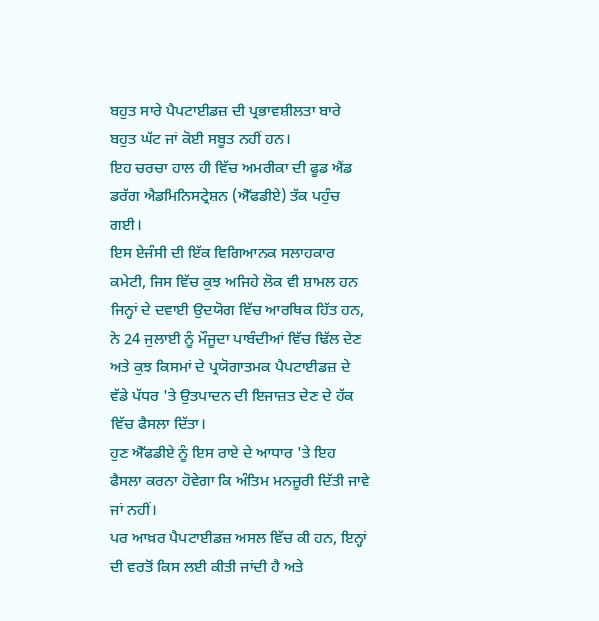ਬਹੁਤ ਸਾਰੇ ਪੈਪਟਾਈਡਜ਼ ਦੀ ਪ੍ਰਭਾਵਸ਼ੀਲਤਾ ਬਾਰੇ ਬਹੁਤ ਘੱਟ ਜਾਂ ਕੋਈ ਸਬੂਤ ਨਹੀਂ ਹਨ।
ਇਹ ਚਰਚਾ ਹਾਲ ਹੀ ਵਿੱਚ ਅਮਰੀਕਾ ਦੀ ਫੂਡ ਐਂਡ ਡਰੱਗ ਐਡਮਿਨਿਸਟ੍ਰੇਸ਼ਨ (ਐੱਫਡੀਏ) ਤੱਕ ਪਹੁੰਚ ਗਈ।
ਇਸ ਏਜੰਸੀ ਦੀ ਇੱਕ ਵਿਗਿਆਨਕ ਸਲਾਹਕਾਰ ਕਮੇਟੀ, ਜਿਸ ਵਿੱਚ ਕੁਝ ਅਜਿਹੇ ਲੋਕ ਵੀ ਸ਼ਾਮਲ ਹਨ ਜਿਨ੍ਹਾਂ ਦੇ ਦਵਾਈ ਉਦਯੋਗ ਵਿੱਚ ਆਰਥਿਕ ਹਿੱਤ ਹਨ, ਨੇ 24 ਜੁਲਾਈ ਨੂੰ ਮੌਜੂਦਾ ਪਾਬੰਦੀਆਂ ਵਿੱਚ ਢਿੱਲ ਦੇਣ ਅਤੇ ਕੁਝ ਕਿਸਮਾਂ ਦੇ ਪ੍ਰਯੋਗਾਤਮਕ ਪੈਪਟਾਈਡਜ਼ ਦੇ ਵੱਡੇ ਪੱਧਰ 'ਤੇ ਉਤਪਾਦਨ ਦੀ ਇਜਾਜ਼ਤ ਦੇਣ ਦੇ ਹੱਕ ਵਿੱਚ ਫੈਸਲਾ ਦਿੱਤਾ।
ਹੁਣ ਐੱਫਡੀਏ ਨੂੰ ਇਸ ਰਾਏ ਦੇ ਆਧਾਰ 'ਤੇ ਇਹ ਫੈਸਲਾ ਕਰਨਾ ਹੋਵੇਗਾ ਕਿ ਅੰਤਿਮ ਮਨਜ਼ੂਰੀ ਦਿੱਤੀ ਜਾਵੇ ਜਾਂ ਨਹੀਂ।
ਪਰ ਆਖ਼ਰ ਪੈਪਟਾਈਡਜ਼ ਅਸਲ ਵਿੱਚ ਕੀ ਹਨ, ਇਨ੍ਹਾਂ ਦੀ ਵਰਤੋਂ ਕਿਸ ਲਈ ਕੀਤੀ ਜਾਂਦੀ ਹੈ ਅਤੇ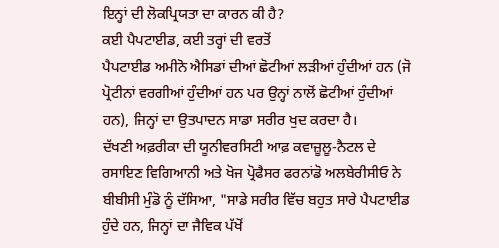ਇਨ੍ਹਾਂ ਦੀ ਲੋਕਪ੍ਰਿਯਤਾ ਦਾ ਕਾਰਨ ਕੀ ਹੈ?
ਕਈ ਪੈਪਟਾਈਡ, ਕਈ ਤਰ੍ਹਾਂ ਦੀ ਵਰਤੋਂ
ਪੈਪਟਾਈਡ ਅਮੀਨੋ ਐਸਿਡਾਂ ਦੀਆਂ ਛੋਟੀਆਂ ਲੜੀਆਂ ਹੁੰਦੀਆਂ ਹਨ (ਜੋ ਪ੍ਰੋਟੀਨਾਂ ਵਰਗੀਆਂ ਹੁੰਦੀਆਂ ਹਨ ਪਰ ਉਨ੍ਹਾਂ ਨਾਲੋਂ ਛੋਟੀਆਂ ਹੁੰਦੀਆਂ ਹਨ), ਜਿਨ੍ਹਾਂ ਦਾ ਉਤਪਾਦਨ ਸਾਡਾ ਸਰੀਰ ਖੁਦ ਕਰਦਾ ਹੈ।
ਦੱਖਣੀ ਅਫ਼ਰੀਕਾ ਦੀ ਯੂਨੀਵਰਸਿਟੀ ਆਫ਼ ਕਵਾਜ਼ੂਲੂ-ਨੈਟਲ ਦੇ ਰਸਾਇਣ ਵਿਗਿਆਨੀ ਅਤੇ ਖੋਜ ਪ੍ਰੋਫੈਸਰ ਫਰਨਾਂਡੋ ਅਲਬੇਰੀਸੀਓ ਨੇ ਬੀਬੀਸੀ ਮੁੰਡੋ ਨੂੰ ਦੱਸਿਆ, "ਸਾਡੇ ਸਰੀਰ ਵਿੱਚ ਬਹੁਤ ਸਾਰੇ ਪੈਪਟਾਈਡ ਹੁੰਦੇ ਹਨ, ਜਿਨ੍ਹਾਂ ਦਾ ਜੈਵਿਕ ਪੱਖੋਂ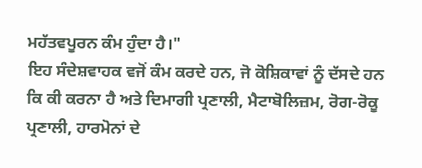ਮਹੱਤਵਪੂਰਨ ਕੰਮ ਹੁੰਦਾ ਹੈ।"
ਇਹ ਸੰਦੇਸ਼ਵਾਹਕ ਵਜੋਂ ਕੰਮ ਕਰਦੇ ਹਨ, ਜੋ ਕੋਸ਼ਿਕਾਵਾਂ ਨੂੰ ਦੱਸਦੇ ਹਨ ਕਿ ਕੀ ਕਰਨਾ ਹੈ ਅਤੇ ਦਿਮਾਗੀ ਪ੍ਰਣਾਲੀ, ਮੈਟਾਬੋਲਿਜ਼ਮ, ਰੋਗ-ਰੋਕੂ ਪ੍ਰਣਾਲੀ, ਹਾਰਮੋਨਾਂ ਦੇ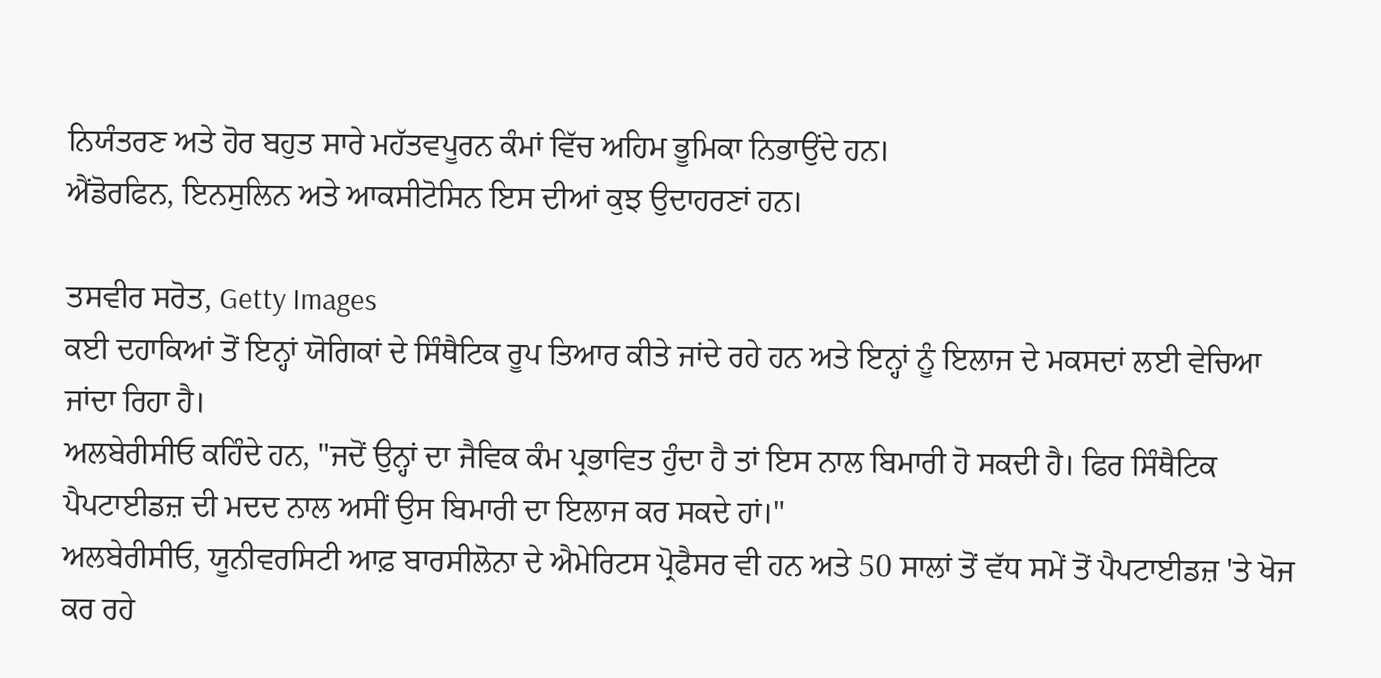ਨਿਯੰਤਰਣ ਅਤੇ ਹੋਰ ਬਹੁਤ ਸਾਰੇ ਮਹੱਤਵਪੂਰਨ ਕੰਮਾਂ ਵਿੱਚ ਅਹਿਮ ਭੂਮਿਕਾ ਨਿਭਾਉਂਦੇ ਹਨ।
ਐਂਡੋਰਫਿਨ, ਇਨਸੁਲਿਨ ਅਤੇ ਆਕਸੀਟੋਸਿਨ ਇਸ ਦੀਆਂ ਕੁਝ ਉਦਾਹਰਣਾਂ ਹਨ।

ਤਸਵੀਰ ਸਰੋਤ, Getty Images
ਕਈ ਦਹਾਕਿਆਂ ਤੋਂ ਇਨ੍ਹਾਂ ਯੋਗਿਕਾਂ ਦੇ ਸਿੰਥੈਟਿਕ ਰੂਪ ਤਿਆਰ ਕੀਤੇ ਜਾਂਦੇ ਰਹੇ ਹਨ ਅਤੇ ਇਨ੍ਹਾਂ ਨੂੰ ਇਲਾਜ ਦੇ ਮਕਸਦਾਂ ਲਈ ਵੇਚਿਆ ਜਾਂਦਾ ਰਿਹਾ ਹੈ।
ਅਲਬੇਰੀਸੀਓ ਕਹਿੰਦੇ ਹਨ, "ਜਦੋਂ ਉਨ੍ਹਾਂ ਦਾ ਜੈਵਿਕ ਕੰਮ ਪ੍ਰਭਾਵਿਤ ਹੁੰਦਾ ਹੈ ਤਾਂ ਇਸ ਨਾਲ ਬਿਮਾਰੀ ਹੋ ਸਕਦੀ ਹੈ। ਫਿਰ ਸਿੰਥੈਟਿਕ ਪੈਪਟਾਈਡਜ਼ ਦੀ ਮਦਦ ਨਾਲ ਅਸੀਂ ਉਸ ਬਿਮਾਰੀ ਦਾ ਇਲਾਜ ਕਰ ਸਕਦੇ ਹਾਂ।"
ਅਲਬੇਰੀਸੀਓ, ਯੂਨੀਵਰਸਿਟੀ ਆਫ਼ ਬਾਰਸੀਲੋਨਾ ਦੇ ਐਮੇਰਿਟਸ ਪ੍ਰੋਫੈਸਰ ਵੀ ਹਨ ਅਤੇ 50 ਸਾਲਾਂ ਤੋਂ ਵੱਧ ਸਮੇਂ ਤੋਂ ਪੈਪਟਾਈਡਜ਼ 'ਤੇ ਖੋਜ ਕਰ ਰਹੇ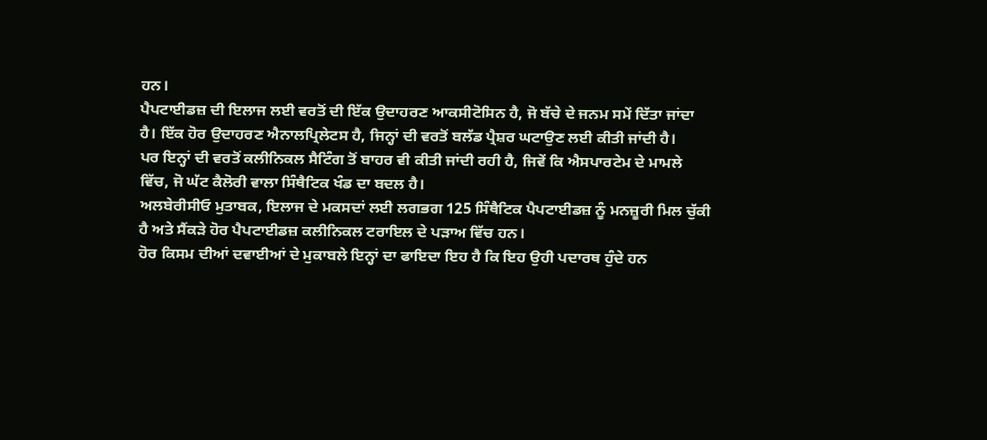ਹਨ।
ਪੈਪਟਾਈਡਜ਼ ਦੀ ਇਲਾਜ ਲਈ ਵਰਤੋਂ ਦੀ ਇੱਕ ਉਦਾਹਰਣ ਆਕਸੀਟੋਸਿਨ ਹੈ, ਜੋ ਬੱਚੇ ਦੇ ਜਨਮ ਸਮੇਂ ਦਿੱਤਾ ਜਾਂਦਾ ਹੈ। ਇੱਕ ਹੋਰ ਉਦਾਹਰਣ ਐਨਾਲਪ੍ਰਿਲੇਟਸ ਹੈ, ਜਿਨ੍ਹਾਂ ਦੀ ਵਰਤੋਂ ਬਲੱਡ ਪ੍ਰੈਸ਼ਰ ਘਟਾਉਣ ਲਈ ਕੀਤੀ ਜਾਂਦੀ ਹੈ।
ਪਰ ਇਨ੍ਹਾਂ ਦੀ ਵਰਤੋਂ ਕਲੀਨਿਕਲ ਸੈਟਿੰਗ ਤੋਂ ਬਾਹਰ ਵੀ ਕੀਤੀ ਜਾਂਦੀ ਰਹੀ ਹੈ, ਜਿਵੇਂ ਕਿ ਐਸਪਾਰਟੇਮ ਦੇ ਮਾਮਲੇ ਵਿੱਚ, ਜੋ ਘੱਟ ਕੈਲੋਰੀ ਵਾਲਾ ਸਿੰਥੈਟਿਕ ਖੰਡ ਦਾ ਬਦਲ ਹੈ।
ਅਲਬੇਰੀਸੀਓ ਮੁਤਾਬਕ, ਇਲਾਜ ਦੇ ਮਕਸਦਾਂ ਲਈ ਲਗਭਗ 125 ਸਿੰਥੈਟਿਕ ਪੈਪਟਾਈਡਜ਼ ਨੂੰ ਮਨਜ਼ੂਰੀ ਮਿਲ ਚੁੱਕੀ ਹੈ ਅਤੇ ਸੈਂਕੜੇ ਹੋਰ ਪੈਪਟਾਈਡਜ਼ ਕਲੀਨਿਕਲ ਟਰਾਇਲ ਦੇ ਪੜਾਅ ਵਿੱਚ ਹਨ।
ਹੋਰ ਕਿਸਮ ਦੀਆਂ ਦਵਾਈਆਂ ਦੇ ਮੁਕਾਬਲੇ ਇਨ੍ਹਾਂ ਦਾ ਫਾਇਦਾ ਇਹ ਹੈ ਕਿ ਇਹ ਉਹੀ ਪਦਾਰਥ ਹੁੰਦੇ ਹਨ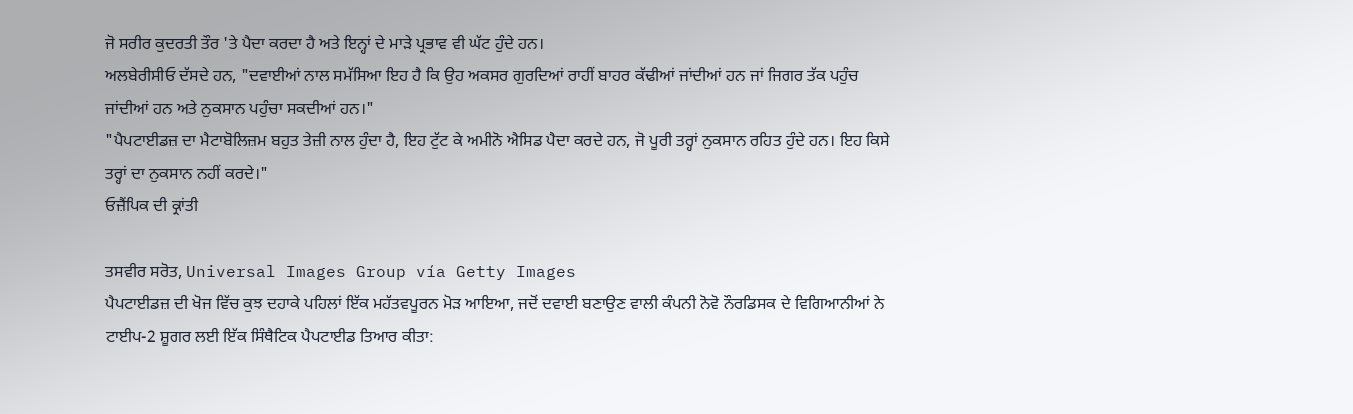ਜੋ ਸਰੀਰ ਕੁਦਰਤੀ ਤੌਰ 'ਤੇ ਪੈਦਾ ਕਰਦਾ ਹੈ ਅਤੇ ਇਨ੍ਹਾਂ ਦੇ ਮਾੜੇ ਪ੍ਰਭਾਵ ਵੀ ਘੱਟ ਹੁੰਦੇ ਹਨ।
ਅਲਬੇਰੀਸੀਓ ਦੱਸਦੇ ਹਨ, "ਦਵਾਈਆਂ ਨਾਲ ਸਮੱਸਿਆ ਇਹ ਹੈ ਕਿ ਉਹ ਅਕਸਰ ਗੁਰਦਿਆਂ ਰਾਹੀਂ ਬਾਹਰ ਕੱਢੀਆਂ ਜਾਂਦੀਆਂ ਹਨ ਜਾਂ ਜਿਗਰ ਤੱਕ ਪਹੁੰਚ ਜਾਂਦੀਆਂ ਹਨ ਅਤੇ ਨੁਕਸਾਨ ਪਹੁੰਚਾ ਸਕਦੀਆਂ ਹਨ।"
"ਪੈਪਟਾਈਡਜ਼ ਦਾ ਮੈਟਾਬੋਲਿਜ਼ਮ ਬਹੁਤ ਤੇਜ਼ੀ ਨਾਲ ਹੁੰਦਾ ਹੈ, ਇਹ ਟੁੱਟ ਕੇ ਅਮੀਨੋ ਐਸਿਡ ਪੈਦਾ ਕਰਦੇ ਹਨ, ਜੋ ਪੂਰੀ ਤਰ੍ਹਾਂ ਨੁਕਸਾਨ ਰਹਿਤ ਹੁੰਦੇ ਹਨ। ਇਹ ਕਿਸੇ ਤਰ੍ਹਾਂ ਦਾ ਨੁਕਸਾਨ ਨਹੀਂ ਕਰਦੇ।"
ਓਜ਼ੈਂਪਿਕ ਦੀ ਕ੍ਰਾਂਤੀ

ਤਸਵੀਰ ਸਰੋਤ, Universal Images Group vía Getty Images
ਪੈਪਟਾਈਡਜ਼ ਦੀ ਖੋਜ ਵਿੱਚ ਕੁਝ ਦਹਾਕੇ ਪਹਿਲਾਂ ਇੱਕ ਮਹੱਤਵਪੂਰਨ ਮੋੜ ਆਇਆ, ਜਦੋਂ ਦਵਾਈ ਬਣਾਉਣ ਵਾਲੀ ਕੰਪਨੀ ਨੋਵੋ ਨੌਰਡਿਸਕ ਦੇ ਵਿਗਿਆਨੀਆਂ ਨੇ ਟਾਈਪ-2 ਸ਼ੂਗਰ ਲਈ ਇੱਕ ਸਿੰਥੈਟਿਕ ਪੈਪਟਾਈਡ ਤਿਆਰ ਕੀਤਾ: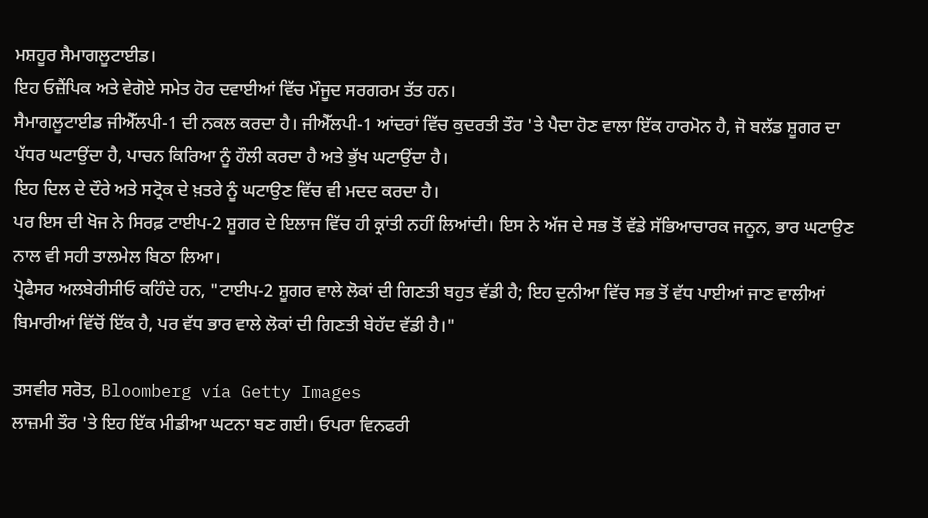ਮਸ਼ਹੂਰ ਸੈਮਾਗਲੂਟਾਈਡ।
ਇਹ ਓਜ਼ੈਂਪਿਕ ਅਤੇ ਵੇਗੋਏ ਸਮੇਤ ਹੋਰ ਦਵਾਈਆਂ ਵਿੱਚ ਮੌਜੂਦ ਸਰਗਰਮ ਤੱਤ ਹਨ।
ਸੈਮਾਗਲੂਟਾਈਡ ਜੀਐੱਲਪੀ-1 ਦੀ ਨਕਲ ਕਰਦਾ ਹੈ। ਜੀਐੱਲਪੀ-1 ਆਂਦਰਾਂ ਵਿੱਚ ਕੁਦਰਤੀ ਤੌਰ 'ਤੇ ਪੈਦਾ ਹੋਣ ਵਾਲਾ ਇੱਕ ਹਾਰਮੋਨ ਹੈ, ਜੋ ਬਲੱਡ ਸ਼ੂਗਰ ਦਾ ਪੱਧਰ ਘਟਾਉਂਦਾ ਹੈ, ਪਾਚਨ ਕਿਰਿਆ ਨੂੰ ਹੌਲੀ ਕਰਦਾ ਹੈ ਅਤੇ ਭੁੱਖ ਘਟਾਉਂਦਾ ਹੈ।
ਇਹ ਦਿਲ ਦੇ ਦੌਰੇ ਅਤੇ ਸਟ੍ਰੋਕ ਦੇ ਖ਼ਤਰੇ ਨੂੰ ਘਟਾਉਣ ਵਿੱਚ ਵੀ ਮਦਦ ਕਰਦਾ ਹੈ।
ਪਰ ਇਸ ਦੀ ਖੋਜ ਨੇ ਸਿਰਫ਼ ਟਾਈਪ-2 ਸ਼ੂਗਰ ਦੇ ਇਲਾਜ ਵਿੱਚ ਹੀ ਕ੍ਰਾਂਤੀ ਨਹੀਂ ਲਿਆਂਦੀ। ਇਸ ਨੇ ਅੱਜ ਦੇ ਸਭ ਤੋਂ ਵੱਡੇ ਸੱਭਿਆਚਾਰਕ ਜਨੂਨ, ਭਾਰ ਘਟਾਉਣ ਨਾਲ ਵੀ ਸਹੀ ਤਾਲਮੇਲ ਬਿਠਾ ਲਿਆ।
ਪ੍ਰੋਫੈਸਰ ਅਲਬੇਰੀਸੀਓ ਕਹਿੰਦੇ ਹਨ, "ਟਾਈਪ-2 ਸ਼ੂਗਰ ਵਾਲੇ ਲੋਕਾਂ ਦੀ ਗਿਣਤੀ ਬਹੁਤ ਵੱਡੀ ਹੈ; ਇਹ ਦੁਨੀਆ ਵਿੱਚ ਸਭ ਤੋਂ ਵੱਧ ਪਾਈਆਂ ਜਾਣ ਵਾਲੀਆਂ ਬਿਮਾਰੀਆਂ ਵਿੱਚੋਂ ਇੱਕ ਹੈ, ਪਰ ਵੱਧ ਭਾਰ ਵਾਲੇ ਲੋਕਾਂ ਦੀ ਗਿਣਤੀ ਬੇਹੱਦ ਵੱਡੀ ਹੈ।"

ਤਸਵੀਰ ਸਰੋਤ, Bloomberg vía Getty Images
ਲਾਜ਼ਮੀ ਤੌਰ 'ਤੇ ਇਹ ਇੱਕ ਮੀਡੀਆ ਘਟਨਾ ਬਣ ਗਈ। ਓਪਰਾ ਵਿਨਫਰੀ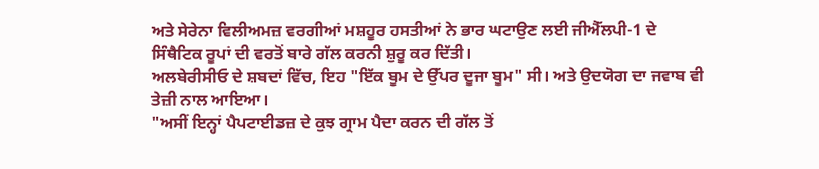ਅਤੇ ਸੇਰੇਨਾ ਵਿਲੀਅਮਜ਼ ਵਰਗੀਆਂ ਮਸ਼ਹੂਰ ਹਸਤੀਆਂ ਨੇ ਭਾਰ ਘਟਾਉਣ ਲਈ ਜੀਐੱਲਪੀ-1 ਦੇ ਸਿੰਥੈਟਿਕ ਰੂਪਾਂ ਦੀ ਵਰਤੋਂ ਬਾਰੇ ਗੱਲ ਕਰਨੀ ਸ਼ੁਰੂ ਕਰ ਦਿੱਤੀ।
ਅਲਬੇਰੀਸੀਓ ਦੇ ਸ਼ਬਦਾਂ ਵਿੱਚ, ਇਹ "ਇੱਕ ਬੂਮ ਦੇ ਉੱਪਰ ਦੂਜਾ ਬੂਮ" ਸੀ। ਅਤੇ ਉਦਯੋਗ ਦਾ ਜਵਾਬ ਵੀ ਤੇਜ਼ੀ ਨਾਲ ਆਇਆ।
"ਅਸੀਂ ਇਨ੍ਹਾਂ ਪੈਪਟਾਈਡਜ਼ ਦੇ ਕੁਝ ਗ੍ਰਾਮ ਪੈਦਾ ਕਰਨ ਦੀ ਗੱਲ ਤੋਂ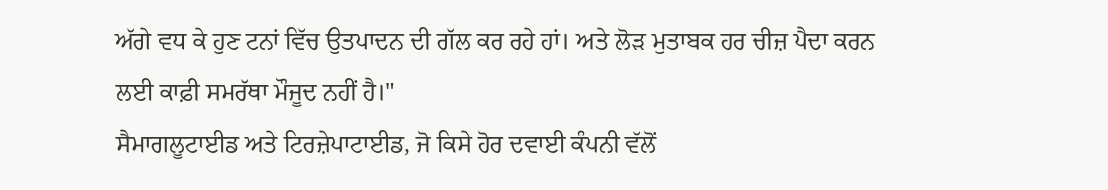ਅੱਗੇ ਵਧ ਕੇ ਹੁਣ ਟਨਾਂ ਵਿੱਚ ਉਤਪਾਦਨ ਦੀ ਗੱਲ ਕਰ ਰਹੇ ਹਾਂ। ਅਤੇ ਲੋੜ ਮੁਤਾਬਕ ਹਰ ਚੀਜ਼ ਪੈਦਾ ਕਰਨ ਲਈ ਕਾਫ਼ੀ ਸਮਰੱਥਾ ਮੌਜੂਦ ਨਹੀਂ ਹੈ।"
ਸੈਮਾਗਲੂਟਾਈਡ ਅਤੇ ਟਿਰਜ਼ੇਪਾਟਾਈਡ, ਜੋ ਕਿਸੇ ਹੋਰ ਦਵਾਈ ਕੰਪਨੀ ਵੱਲੋਂ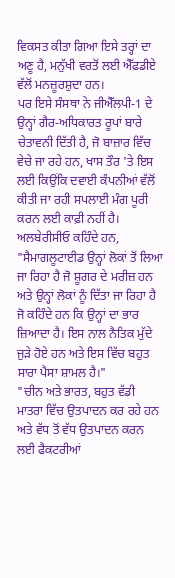ਵਿਕਸਤ ਕੀਤਾ ਗਿਆ ਇਸੇ ਤਰ੍ਹਾਂ ਦਾ ਅਣੂ ਹੈ, ਮਨੁੱਖੀ ਵਰਤੋਂ ਲਈ ਐੱਫਡੀਏ ਵੱਲੋਂ ਮਨਜ਼ੂਰਸ਼ੁਦਾ ਹਨ।
ਪਰ ਇਸੇ ਸੰਸਥਾ ਨੇ ਜੀਐੱਲਪੀ-1 ਦੇ ਉਨ੍ਹਾਂ ਗੈਰ-ਅਧਿਕਾਰਤ ਰੂਪਾਂ ਬਾਰੇ ਚੇਤਾਵਨੀ ਦਿੱਤੀ ਹੈ, ਜੋ ਬਾਜ਼ਾਰ ਵਿੱਚ ਵੇਚੇ ਜਾ ਰਹੇ ਹਨ, ਖਾਸ ਤੌਰ 'ਤੇ ਇਸ ਲਈ ਕਿਉਂਕਿ ਦਵਾਈ ਕੰਪਨੀਆਂ ਵੱਲੋਂ ਕੀਤੀ ਜਾ ਰਹੀ ਸਪਲਾਈ ਮੰਗ ਪੂਰੀ ਕਰਨ ਲਈ ਕਾਫ਼ੀ ਨਹੀਂ ਹੈ।
ਅਲਬੇਰੀਸੀਓ ਕਹਿੰਦੇ ਹਨ, "ਸੈਮਾਗਲੂਟਾਈਡ ਉਨ੍ਹਾਂ ਲੋਕਾਂ ਤੋਂ ਲਿਆ ਜਾ ਰਿਹਾ ਹੈ ਜੋ ਸ਼ੂਗਰ ਦੇ ਮਰੀਜ਼ ਹਨ ਅਤੇ ਉਨ੍ਹਾਂ ਲੋਕਾਂ ਨੂੰ ਦਿੱਤਾ ਜਾ ਰਿਹਾ ਹੈ ਜੋ ਕਹਿੰਦੇ ਹਨ ਕਿ ਉਨ੍ਹਾਂ ਦਾ ਭਾਰ ਜ਼ਿਆਦਾ ਹੈ। ਇਸ ਨਾਲ ਨੈਤਿਕ ਮੁੱਦੇ ਜੁੜੇ ਹੋਏ ਹਨ ਅਤੇ ਇਸ ਵਿੱਚ ਬਹੁਤ ਸਾਰਾ ਪੈਸਾ ਸ਼ਾਮਲ ਹੈ।"
"ਚੀਨ ਅਤੇ ਭਾਰਤ, ਬਹੁਤ ਵੱਡੀ ਮਾਤਰਾ ਵਿੱਚ ਉਤਪਾਦਨ ਕਰ ਰਹੇ ਹਨ ਅਤੇ ਵੱਧ ਤੋਂ ਵੱਧ ਉਤਪਾਦਨ ਕਰਨ ਲਈ ਫੈਕਟਰੀਆਂ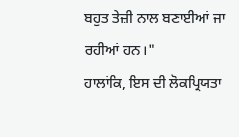ਬਹੁਤ ਤੇਜ਼ੀ ਨਾਲ ਬਣਾਈਆਂ ਜਾ ਰਹੀਆਂ ਹਨ।"
ਹਾਲਾਂਕਿ, ਇਸ ਦੀ ਲੋਕਪ੍ਰਿਯਤਾ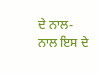ਦੇ ਨਾਲ-ਨਾਲ ਇਸ ਦੇ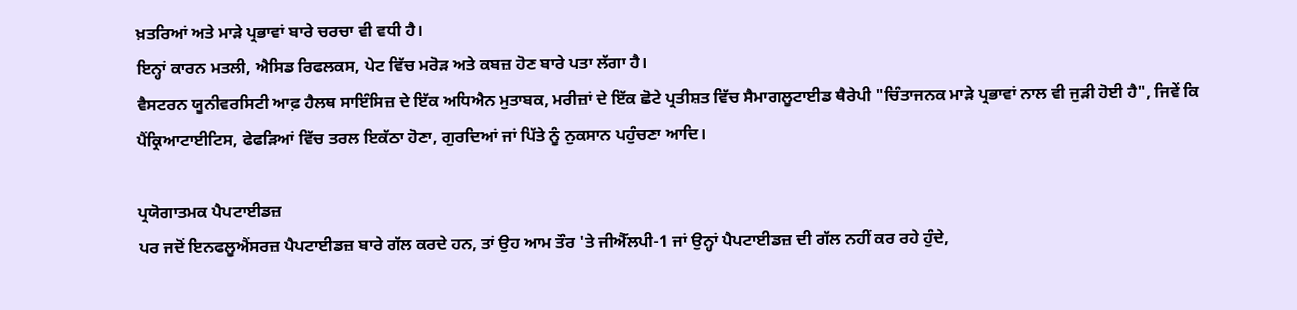ਖ਼ਤਰਿਆਂ ਅਤੇ ਮਾੜੇ ਪ੍ਰਭਾਵਾਂ ਬਾਰੇ ਚਰਚਾ ਵੀ ਵਧੀ ਹੈ।
ਇਨ੍ਹਾਂ ਕਾਰਨ ਮਤਲੀ, ਐਸਿਡ ਰਿਫਲਕਸ, ਪੇਟ ਵਿੱਚ ਮਰੋੜ ਅਤੇ ਕਬਜ਼ ਹੋਣ ਬਾਰੇ ਪਤਾ ਲੱਗਾ ਹੈ।
ਵੈਸਟਰਨ ਯੂਨੀਵਰਸਿਟੀ ਆਫ਼ ਹੈਲਥ ਸਾਇੰਸਿਜ਼ ਦੇ ਇੱਕ ਅਧਿਐਨ ਮੁਤਾਬਕ, ਮਰੀਜ਼ਾਂ ਦੇ ਇੱਕ ਛੋਟੇ ਪ੍ਰਤੀਸ਼ਤ ਵਿੱਚ ਸੈਮਾਗਲੂਟਾਈਡ ਥੈਰੇਪੀ "ਚਿੰਤਾਜਨਕ ਮਾੜੇ ਪ੍ਰਭਾਵਾਂ ਨਾਲ ਵੀ ਜੁੜੀ ਹੋਈ ਹੈ", ਜਿਵੇਂ ਕਿ ਪੈਂਕ੍ਰਿਆਟਾਈਟਿਸ, ਫੇਫੜਿਆਂ ਵਿੱਚ ਤਰਲ ਇਕੱਠਾ ਹੋਣਾ, ਗੁਰਦਿਆਂ ਜਾਂ ਪਿੱਤੇ ਨੂੰ ਨੁਕਸਾਨ ਪਹੁੰਚਣਾ ਆਦਿ।

ਪ੍ਰਯੋਗਾਤਮਕ ਪੈਪਟਾਈਡਜ਼
ਪਰ ਜਦੋਂ ਇਨਫਲੂਐਂਸਰਜ਼ ਪੈਪਟਾਈਡਜ਼ ਬਾਰੇ ਗੱਲ ਕਰਦੇ ਹਨ, ਤਾਂ ਉਹ ਆਮ ਤੌਰ 'ਤੇ ਜੀਐੱਲਪੀ-1 ਜਾਂ ਉਨ੍ਹਾਂ ਪੈਪਟਾਈਡਜ਼ ਦੀ ਗੱਲ ਨਹੀਂ ਕਰ ਰਹੇ ਹੁੰਦੇ,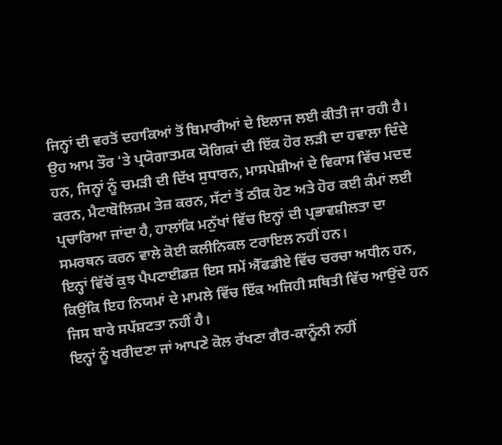ਜਿਨ੍ਹਾਂ ਦੀ ਵਰਤੋਂ ਦਹਾਕਿਆਂ ਤੋਂ ਬਿਮਾਰੀਆਂ ਦੇ ਇਲਾਜ ਲਈ ਕੀਤੀ ਜਾ ਰਹੀ ਹੈ।
ਉਹ ਆਮ ਤੌਰ 'ਤੇ ਪ੍ਰਯੋਗਾਤਮਕ ਯੋਗਿਕਾਂ ਦੀ ਇੱਕ ਹੋਰ ਲੜੀ ਦਾ ਹਵਾਲਾ ਦਿੰਦੇ ਹਨ, ਜਿਨ੍ਹਾਂ ਨੂੰ ਚਮੜੀ ਦੀ ਦਿੱਖ ਸੁਧਾਰਨ, ਮਾਸਪੇਸ਼ੀਆਂ ਦੇ ਵਿਕਾਸ ਵਿੱਚ ਮਦਦ ਕਰਨ, ਮੈਟਾਬੋਲਿਜ਼ਮ ਤੇਜ਼ ਕਰਨ, ਸੱਟਾਂ ਤੋਂ ਠੀਕ ਹੋਣ ਅਤੇ ਹੋਰ ਕਈ ਕੰਮਾਂ ਲਈ ਪ੍ਰਚਾਰਿਆ ਜਾਂਦਾ ਹੈ, ਹਾਲਾਂਕਿ ਮਨੁੱਖਾਂ ਵਿੱਚ ਇਨ੍ਹਾਂ ਦੀ ਪ੍ਰਭਾਵਸ਼ੀਲਤਾ ਦਾ ਸਮਰਥਨ ਕਰਨ ਵਾਲੇ ਕੋਈ ਕਲੀਨਿਕਲ ਟਰਾਇਲ ਨਹੀਂ ਹਨ।
ਇਨ੍ਹਾਂ ਵਿੱਚੋਂ ਕੁਝ ਪੈਪਟਾਈਡਜ਼ ਇਸ ਸਮੇਂ ਐੱਫਡੀਏ ਵਿੱਚ ਚਰਚਾ ਅਧੀਨ ਹਨ, ਕਿਉਂਕਿ ਇਹ ਨਿਯਮਾਂ ਦੇ ਮਾਮਲੇ ਵਿੱਚ ਇੱਕ ਅਜਿਹੀ ਸਥਿਤੀ ਵਿੱਚ ਆਉਂਦੇ ਹਨ ਜਿਸ ਬਾਰੇ ਸਪੱਸ਼ਟਤਾ ਨਹੀਂ ਹੈ।
ਇਨ੍ਹਾਂ ਨੂੰ ਖਰੀਦਣਾ ਜਾਂ ਆਪਣੇ ਕੋਲ ਰੱਖਣਾ ਗੈਰ-ਕਾਨੂੰਨੀ ਨਹੀਂ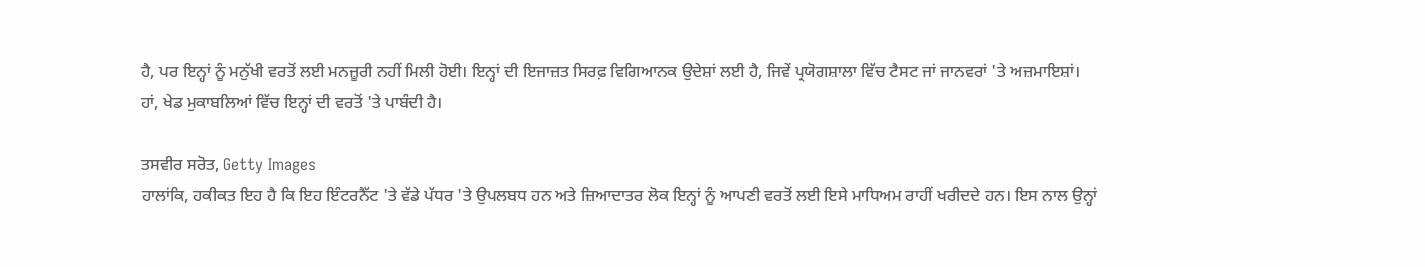ਹੈ, ਪਰ ਇਨ੍ਹਾਂ ਨੂੰ ਮਨੁੱਖੀ ਵਰਤੋਂ ਲਈ ਮਨਜ਼ੂਰੀ ਨਹੀਂ ਮਿਲੀ ਹੋਈ। ਇਨ੍ਹਾਂ ਦੀ ਇਜਾਜ਼ਤ ਸਿਰਫ਼ ਵਿਗਿਆਨਕ ਉਦੇਸ਼ਾਂ ਲਈ ਹੈ, ਜਿਵੇਂ ਪ੍ਰਯੋਗਸ਼ਾਲਾ ਵਿੱਚ ਟੈਸਟ ਜਾਂ ਜਾਨਵਰਾਂ 'ਤੇ ਅਜ਼ਮਾਇਸ਼ਾਂ।
ਹਾਂ, ਖੇਡ ਮੁਕਾਬਲਿਆਂ ਵਿੱਚ ਇਨ੍ਹਾਂ ਦੀ ਵਰਤੋਂ 'ਤੇ ਪਾਬੰਦੀ ਹੈ।

ਤਸਵੀਰ ਸਰੋਤ, Getty Images
ਹਾਲਾਂਕਿ, ਹਕੀਕਤ ਇਹ ਹੈ ਕਿ ਇਹ ਇੰਟਰਨੈੱਟ 'ਤੇ ਵੱਡੇ ਪੱਧਰ 'ਤੇ ਉਪਲਬਧ ਹਨ ਅਤੇ ਜ਼ਿਆਦਾਤਰ ਲੋਕ ਇਨ੍ਹਾਂ ਨੂੰ ਆਪਣੀ ਵਰਤੋਂ ਲਈ ਇਸੇ ਮਾਧਿਅਮ ਰਾਹੀਂ ਖਰੀਦਦੇ ਹਨ। ਇਸ ਨਾਲ ਉਨ੍ਹਾਂ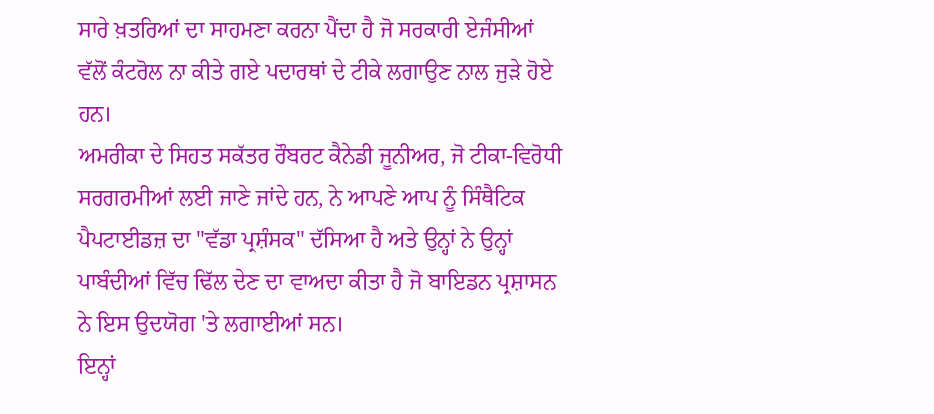ਸਾਰੇ ਖ਼ਤਰਿਆਂ ਦਾ ਸਾਹਮਣਾ ਕਰਨਾ ਪੈਂਦਾ ਹੈ ਜੋ ਸਰਕਾਰੀ ਏਜੰਸੀਆਂ ਵੱਲੋਂ ਕੰਟਰੋਲ ਨਾ ਕੀਤੇ ਗਏ ਪਦਾਰਥਾਂ ਦੇ ਟੀਕੇ ਲਗਾਉਣ ਨਾਲ ਜੁੜੇ ਹੋਏ ਹਨ।
ਅਮਰੀਕਾ ਦੇ ਸਿਹਤ ਸਕੱਤਰ ਰੌਬਰਟ ਕੈਨੇਡੀ ਜੂਨੀਅਰ, ਜੋ ਟੀਕਾ-ਵਿਰੋਧੀ ਸਰਗਰਮੀਆਂ ਲਈ ਜਾਣੇ ਜਾਂਦੇ ਹਨ, ਨੇ ਆਪਣੇ ਆਪ ਨੂੰ ਸਿੰਥੈਟਿਕ ਪੈਪਟਾਈਡਜ਼ ਦਾ "ਵੱਡਾ ਪ੍ਰਸ਼ੰਸਕ" ਦੱਸਿਆ ਹੈ ਅਤੇ ਉਨ੍ਹਾਂ ਨੇ ਉਨ੍ਹਾਂ ਪਾਬੰਦੀਆਂ ਵਿੱਚ ਢਿੱਲ ਦੇਣ ਦਾ ਵਾਅਦਾ ਕੀਤਾ ਹੈ ਜੋ ਬਾਇਡਨ ਪ੍ਰਸ਼ਾਸਨ ਨੇ ਇਸ ਉਦਯੋਗ 'ਤੇ ਲਗਾਈਆਂ ਸਨ।
ਇਨ੍ਹਾਂ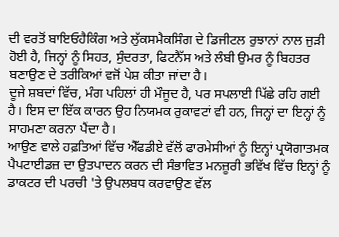ਦੀ ਵਰਤੋਂ ਬਾਇਓਹੈਕਿੰਗ ਅਤੇ ਲੁੱਕਸਮੈਕਸਿੰਗ ਦੇ ਡਿਜੀਟਲ ਰੁਝਾਨਾਂ ਨਾਲ ਜੁੜੀ ਹੋਈ ਹੈ, ਜਿਨ੍ਹਾਂ ਨੂੰ ਸਿਹਤ, ਸੁੰਦਰਤਾ, ਫਿਟਨੈੱਸ ਅਤੇ ਲੰਬੀ ਉਮਰ ਨੂੰ ਬਿਹਤਰ ਬਣਾਉਣ ਦੇ ਤਰੀਕਿਆਂ ਵਜੋਂ ਪੇਸ਼ ਕੀਤਾ ਜਾਂਦਾ ਹੈ।
ਦੂਜੇ ਸ਼ਬਦਾਂ ਵਿੱਚ, ਮੰਗ ਪਹਿਲਾਂ ਹੀ ਮੌਜੂਦ ਹੈ, ਪਰ ਸਪਲਾਈ ਪਿੱਛੇ ਰਹਿ ਗਈ ਹੈ। ਇਸ ਦਾ ਇੱਕ ਕਾਰਨ ਉਹ ਨਿਯਮਕ ਰੁਕਾਵਟਾਂ ਵੀ ਹਨ, ਜਿਨ੍ਹਾਂ ਦਾ ਇਨ੍ਹਾਂ ਨੂੰ ਸਾਹਮਣਾ ਕਰਨਾ ਪੈਂਦਾ ਹੈ।
ਆਉਣ ਵਾਲੇ ਹਫ਼ਤਿਆਂ ਵਿੱਚ ਐੱਫਡੀਏ ਵੱਲੋਂ ਫਾਰਮੇਸੀਆਂ ਨੂੰ ਇਨ੍ਹਾਂ ਪ੍ਰਯੋਗਾਤਮਕ ਪੈਪਟਾਈਡਜ਼ ਦਾ ਉਤਪਾਦਨ ਕਰਨ ਦੀ ਸੰਭਾਵਿਤ ਮਨਜ਼ੂਰੀ ਭਵਿੱਖ ਵਿੱਚ ਇਨ੍ਹਾਂ ਨੂੰ ਡਾਕਟਰ ਦੀ ਪਰਚੀ 'ਤੇ ਉਪਲਬਧ ਕਰਵਾਉਣ ਵੱਲ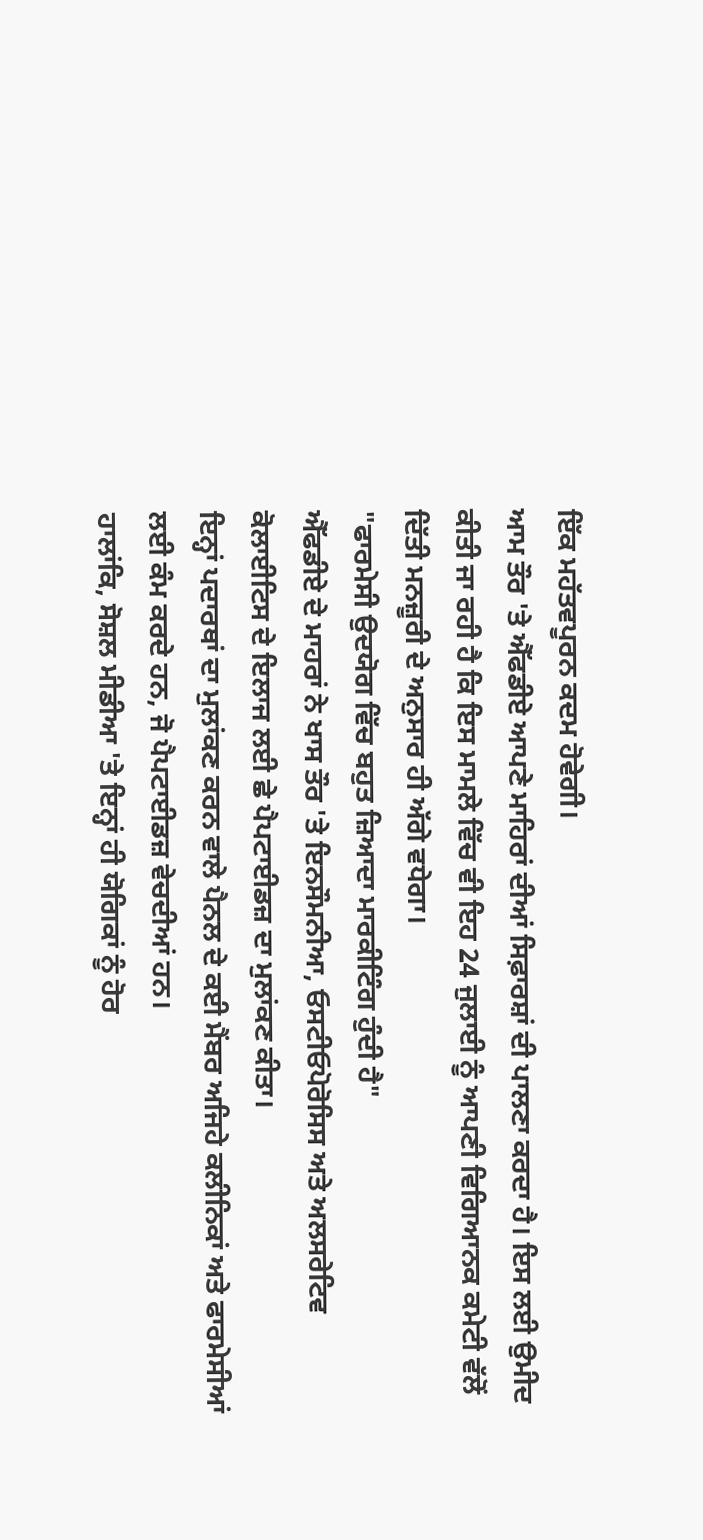ਇੱਕ ਮਹੱਤਵਪੂਰਨ ਕਦਮ ਹੋਵੇਗੀ।
ਆਮ ਤੌਰ 'ਤੇ ਐੱਫਡੀਏ ਆਪਣੇ ਮਾਹਿਰਾਂ ਦੀਆਂ ਸਿਫ਼ਾਰਸ਼ਾਂ ਦੀ ਪਾਲਣਾ ਕਰਦਾ ਹੈ। ਇਸ ਲਈ ਉਮੀਦ ਕੀਤੀ ਜਾ ਰਹੀ ਹੈ ਕਿ ਇਸ ਮਾਮਲੇ ਵਿੱਚ ਵੀ ਇਹ 24 ਜੁਲਾਈ ਨੂੰ ਆਪਣੀ ਵਿਗਿਆਨਕ ਕਮੇਟੀ ਵੱਲੋਂ ਦਿੱਤੀ ਮਨਜ਼ੂਰੀ ਦੇ ਅਨੁਸਾਰ ਹੀ ਅੱਗੇ ਵਧੇਗਾ।
"ਫਾਰਮੇਸੀ ਉਦਯੋਗ ਵਿੱਚ ਬਹੁਤ ਜ਼ਿਆਦਾ ਮਾਰਕੀਟਿੰਗ ਹੁੰਦੀ ਹੈ"
ਐੱਫਡੀਏ ਦੇ ਮਾਹਰਾਂ ਨੇ ਖਾਸ ਤੌਰ 'ਤੇ ਇਨਸੌਮਨੀਆ, ਓਸਟੀਓਪੋਰੋਸਿਸ ਅਤੇ ਅਲਸਰੇਟਿਵ ਕੋਲਾਈਟਿਸ ਦੇ ਇਲਾਜ ਲਈ ਛੇ ਪੈਪਟਾਈਡਜ਼ ਦਾ ਮੁਲਾਂਕਣ ਕੀਤਾ।
ਇਨ੍ਹਾਂ ਪਦਾਰਥਾਂ ਦਾ ਮੁਲਾਂਕਣ ਕਰਨ ਵਾਲੇ ਪੈਨਲ ਦੇ ਕਈ ਮੈਂਬਰ ਅਜਿਹੇ ਕਲੀਨਿਕਾਂ ਅਤੇ ਫਾਰਮੇਸੀਆਂ ਲਈ ਕੰਮ ਕਰਦੇ ਹਨ, ਜੋ ਪੈਪਟਾਈਡਜ਼ ਵੇਚਦੀਆਂ ਹਨ।
ਹਾਲਾਂਕਿ, ਸੋਸ਼ਲ ਮੀਡੀਆ 'ਤੇ ਇਨ੍ਹਾਂ ਹੀ ਯੋਗਿਕਾਂ ਨੂੰ ਹੋਰ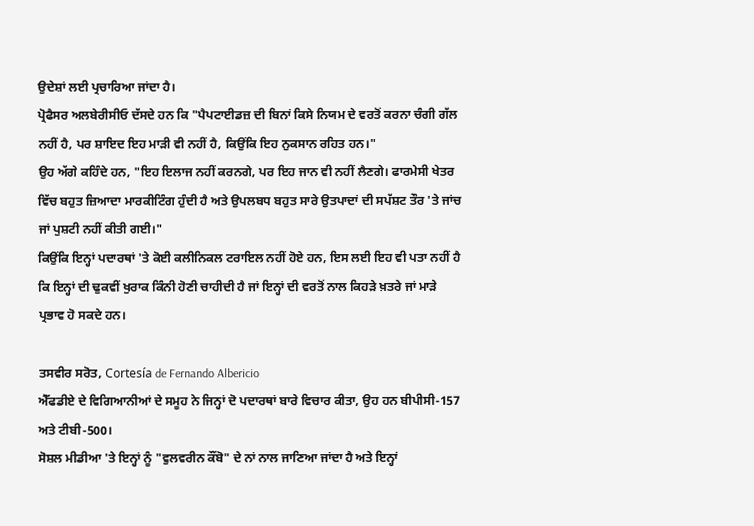ਉਦੇਸ਼ਾਂ ਲਈ ਪ੍ਰਚਾਰਿਆ ਜਾਂਦਾ ਹੈ।
ਪ੍ਰੋਫੈਸਰ ਅਲਬੇਰੀਸੀਓ ਦੱਸਦੇ ਹਨ ਕਿ "ਪੈਪਟਾਈਡਜ਼ ਦੀ ਬਿਨਾਂ ਕਿਸੇ ਨਿਯਮ ਦੇ ਵਰਤੋਂ ਕਰਨਾ ਚੰਗੀ ਗੱਲ ਨਹੀਂ ਹੈ, ਪਰ ਸ਼ਾਇਦ ਇਹ ਮਾੜੀ ਵੀ ਨਹੀਂ ਹੈ, ਕਿਉਂਕਿ ਇਹ ਨੁਕਸਾਨ ਰਹਿਤ ਹਨ।"
ਉਹ ਅੱਗੇ ਕਹਿੰਦੇ ਹਨ, "ਇਹ ਇਲਾਜ ਨਹੀਂ ਕਰਨਗੇ, ਪਰ ਇਹ ਜਾਨ ਵੀ ਨਹੀਂ ਲੈਣਗੇ। ਫਾਰਮੇਸੀ ਖੇਤਰ ਵਿੱਚ ਬਹੁਤ ਜ਼ਿਆਦਾ ਮਾਰਕੀਟਿੰਗ ਹੁੰਦੀ ਹੈ ਅਤੇ ਉਪਲਬਧ ਬਹੁਤ ਸਾਰੇ ਉਤਪਾਦਾਂ ਦੀ ਸਪੱਸ਼ਟ ਤੌਰ 'ਤੇ ਜਾਂਚ ਜਾਂ ਪੁਸ਼ਟੀ ਨਹੀਂ ਕੀਤੀ ਗਈ।"
ਕਿਉਂਕਿ ਇਨ੍ਹਾਂ ਪਦਾਰਥਾਂ 'ਤੇ ਕੋਈ ਕਲੀਨਿਕਲ ਟਰਾਇਲ ਨਹੀਂ ਹੋਏ ਹਨ, ਇਸ ਲਈ ਇਹ ਵੀ ਪਤਾ ਨਹੀਂ ਹੈ ਕਿ ਇਨ੍ਹਾਂ ਦੀ ਢੁਕਵੀਂ ਖੁਰਾਕ ਕਿੰਨੀ ਹੋਣੀ ਚਾਹੀਦੀ ਹੈ ਜਾਂ ਇਨ੍ਹਾਂ ਦੀ ਵਰਤੋਂ ਨਾਲ ਕਿਹੜੇ ਖ਼ਤਰੇ ਜਾਂ ਮਾੜੇ ਪ੍ਰਭਾਵ ਹੋ ਸਕਦੇ ਹਨ।

ਤਸਵੀਰ ਸਰੋਤ, Cortesía de Fernando Albericio
ਐੱਫਡੀਏ ਦੇ ਵਿਗਿਆਨੀਆਂ ਦੇ ਸਮੂਹ ਨੇ ਜਿਨ੍ਹਾਂ ਦੋ ਪਦਾਰਥਾਂ ਬਾਰੇ ਵਿਚਾਰ ਕੀਤਾ, ਉਹ ਹਨ ਬੀਪੀਸੀ-157 ਅਤੇ ਟੀਬੀ-500।
ਸੋਸ਼ਲ ਮੀਡੀਆ 'ਤੇ ਇਨ੍ਹਾਂ ਨੂੰ "ਵੁਲਵਰੀਨ ਕੌਂਬੋ" ਦੇ ਨਾਂ ਨਾਲ ਜਾਣਿਆ ਜਾਂਦਾ ਹੈ ਅਤੇ ਇਨ੍ਹਾਂ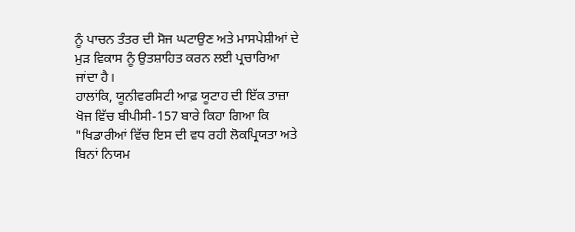ਨੂੰ ਪਾਚਨ ਤੰਤਰ ਦੀ ਸੋਜ ਘਟਾਉਣ ਅਤੇ ਮਾਸਪੇਸ਼ੀਆਂ ਦੇ ਮੁੜ ਵਿਕਾਸ ਨੂੰ ਉਤਸ਼ਾਹਿਤ ਕਰਨ ਲਈ ਪ੍ਰਚਾਰਿਆ ਜਾਂਦਾ ਹੈ।
ਹਾਲਾਂਕਿ, ਯੂਨੀਵਰਸਿਟੀ ਆਫ਼ ਯੂਟਾਹ ਦੀ ਇੱਕ ਤਾਜ਼ਾ ਖੋਜ ਵਿੱਚ ਬੀਪੀਸੀ-157 ਬਾਰੇ ਕਿਹਾ ਗਿਆ ਕਿ "ਖਿਡਾਰੀਆਂ ਵਿੱਚ ਇਸ ਦੀ ਵਧ ਰਹੀ ਲੋਕਪ੍ਰਿਯਤਾ ਅਤੇ ਬਿਨਾਂ ਨਿਯਮ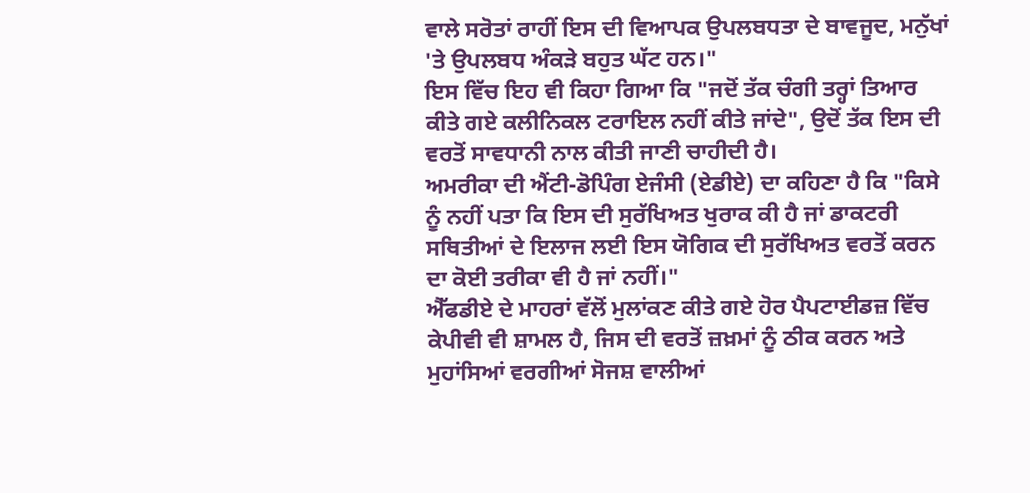ਵਾਲੇ ਸਰੋਤਾਂ ਰਾਹੀਂ ਇਸ ਦੀ ਵਿਆਪਕ ਉਪਲਬਧਤਾ ਦੇ ਬਾਵਜੂਦ, ਮਨੁੱਖਾਂ 'ਤੇ ਉਪਲਬਧ ਅੰਕੜੇ ਬਹੁਤ ਘੱਟ ਹਨ।"
ਇਸ ਵਿੱਚ ਇਹ ਵੀ ਕਿਹਾ ਗਿਆ ਕਿ "ਜਦੋਂ ਤੱਕ ਚੰਗੀ ਤਰ੍ਹਾਂ ਤਿਆਰ ਕੀਤੇ ਗਏ ਕਲੀਨਿਕਲ ਟਰਾਇਲ ਨਹੀਂ ਕੀਤੇ ਜਾਂਦੇ", ਉਦੋਂ ਤੱਕ ਇਸ ਦੀ ਵਰਤੋਂ ਸਾਵਧਾਨੀ ਨਾਲ ਕੀਤੀ ਜਾਣੀ ਚਾਹੀਦੀ ਹੈ।
ਅਮਰੀਕਾ ਦੀ ਐਂਟੀ-ਡੋਪਿੰਗ ਏਜੰਸੀ (ਏਡੀਏ) ਦਾ ਕਹਿਣਾ ਹੈ ਕਿ "ਕਿਸੇ ਨੂੰ ਨਹੀਂ ਪਤਾ ਕਿ ਇਸ ਦੀ ਸੁਰੱਖਿਅਤ ਖੁਰਾਕ ਕੀ ਹੈ ਜਾਂ ਡਾਕਟਰੀ ਸਥਿਤੀਆਂ ਦੇ ਇਲਾਜ ਲਈ ਇਸ ਯੋਗਿਕ ਦੀ ਸੁਰੱਖਿਅਤ ਵਰਤੋਂ ਕਰਨ ਦਾ ਕੋਈ ਤਰੀਕਾ ਵੀ ਹੈ ਜਾਂ ਨਹੀਂ।"
ਐੱਫਡੀਏ ਦੇ ਮਾਹਰਾਂ ਵੱਲੋਂ ਮੁਲਾਂਕਣ ਕੀਤੇ ਗਏ ਹੋਰ ਪੈਪਟਾਈਡਜ਼ ਵਿੱਚ ਕੇਪੀਵੀ ਵੀ ਸ਼ਾਮਲ ਹੈ, ਜਿਸ ਦੀ ਵਰਤੋਂ ਜ਼ਖ਼ਮਾਂ ਨੂੰ ਠੀਕ ਕਰਨ ਅਤੇ ਮੁਹਾਂਸਿਆਂ ਵਰਗੀਆਂ ਸੋਜਸ਼ ਵਾਲੀਆਂ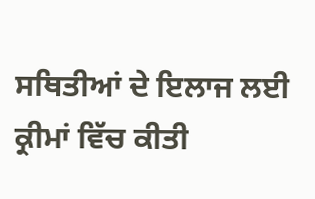ਸਥਿਤੀਆਂ ਦੇ ਇਲਾਜ ਲਈ ਕ੍ਰੀਮਾਂ ਵਿੱਚ ਕੀਤੀ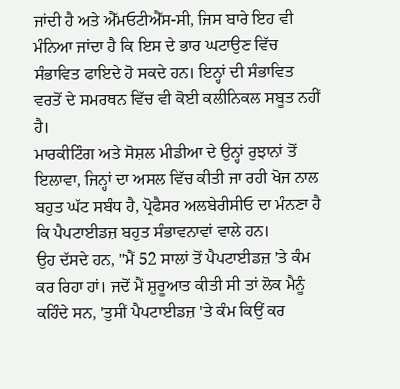ਜਾਂਦੀ ਹੈ ਅਤੇ ਐੱਮਓਟੀਐੱਸ-ਸੀ, ਜਿਸ ਬਾਰੇ ਇਹ ਵੀ ਮੰਨਿਆ ਜਾਂਦਾ ਹੈ ਕਿ ਇਸ ਦੇ ਭਾਰ ਘਟਾਉਣ ਵਿੱਚ ਸੰਭਾਵਿਤ ਫਾਇਦੇ ਹੋ ਸਕਦੇ ਹਨ। ਇਨ੍ਹਾਂ ਦੀ ਸੰਭਾਵਿਤ ਵਰਤੋਂ ਦੇ ਸਮਰਥਨ ਵਿੱਚ ਵੀ ਕੋਈ ਕਲੀਨਿਕਲ ਸਬੂਤ ਨਹੀਂ ਹੈ।
ਮਾਰਕੀਟਿੰਗ ਅਤੇ ਸੋਸ਼ਲ ਮੀਡੀਆ ਦੇ ਉਨ੍ਹਾਂ ਰੁਝਾਨਾਂ ਤੋਂ ਇਲਾਵਾ, ਜਿਨ੍ਹਾਂ ਦਾ ਅਸਲ ਵਿੱਚ ਕੀਤੀ ਜਾ ਰਹੀ ਖੋਜ ਨਾਲ ਬਹੁਤ ਘੱਟ ਸਬੰਧ ਹੈ, ਪ੍ਰੋਫੈਸਰ ਅਲਬੇਰੀਸੀਓ ਦਾ ਮੰਨਣਾ ਹੈ ਕਿ ਪੈਪਟਾਈਡਜ਼ ਬਹੁਤ ਸੰਭਾਵਨਾਵਾਂ ਵਾਲੇ ਹਨ।
ਉਹ ਦੱਸਦੇ ਹਨ, "ਮੈਂ 52 ਸਾਲਾਂ ਤੋਂ ਪੈਪਟਾਈਡਜ਼ 'ਤੇ ਕੰਮ ਕਰ ਰਿਹਾ ਹਾਂ। ਜਦੋਂ ਮੈਂ ਸ਼ੁਰੂਆਤ ਕੀਤੀ ਸੀ ਤਾਂ ਲੋਕ ਮੈਨੂੰ ਕਹਿੰਦੇ ਸਨ, 'ਤੁਸੀਂ ਪੈਪਟਾਈਡਜ਼ 'ਤੇ ਕੰਮ ਕਿਉਂ ਕਰ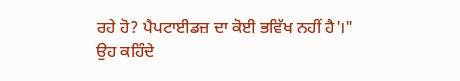ਰਹੇ ਹੋ? ਪੈਪਟਾਈਡਜ਼ ਦਾ ਕੋਈ ਭਵਿੱਖ ਨਹੀਂ ਹੈ'।"
ਉਹ ਕਹਿੰਦੇ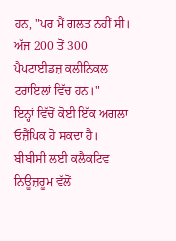ਹਨ, "ਪਰ ਮੈਂ ਗਲਤ ਨਹੀਂ ਸੀ। ਅੱਜ 200 ਤੋਂ 300 ਪੈਪਟਾਈਡਜ਼ ਕਲੀਨਿਕਲ ਟਰਾਇਲਾਂ ਵਿੱਚ ਹਨ।"
ਇਨ੍ਹਾਂ ਵਿੱਚੋਂ ਕੋਈ ਇੱਕ ਅਗਲਾ ਓਜ਼ੈਂਪਿਕ ਹੋ ਸਕਦਾ ਹੈ।
ਬੀਬੀਸੀ ਲਈ ਕਲੈਕਟਿਵ ਨਿਊਜ਼ਰੂਮ ਵੱਲੋਂ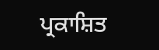ਪ੍ਰਕਾਸ਼ਿਤ